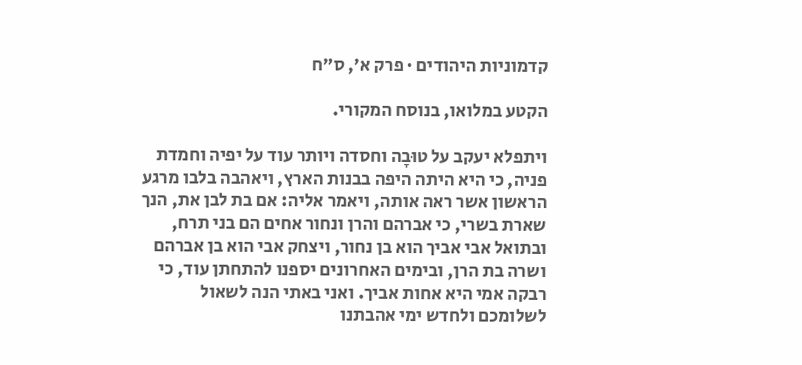קדמוניות היהודים · פרק א׳, ס״ח

הקטע במלואו, בנוסח המקורי.

ויתפלא יעקב על טוּבָה וחסדה ויותר עוד על יפיה וחמדת פניה, כי היא היתה היפה בבנות הארץ, ויאהבה בלבו מרגע הראשון אשר ראה אותה, ויאמר אליה: אם בת לבן את, הנך שארת בשרי, כי אברהם והרן ונחור אחים הם בני תרח, ובתואל אבי אביך הוא בן נחור, ויצחק אבי הוא בן אברהם ושרה בת הרן, ובימים האחרונים יספנו להתחתן עוד, כי רבקה אמי היא אחות אביך. ואני באתי הנה לשאול לשלומכם ולחדש ימי אהבתנו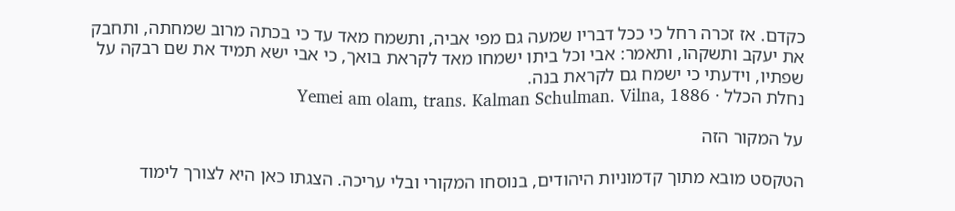כקדם. אז זכרה רחל כי ככל דבריו שמעה גם מפי אביה, ותשמח מאד עד כי בכתה מרוב שמחתה, ותחבק את יעקב ותשקהו, ותאמר: אבי וכל ביתו ישמחו מאד לקראת בואך, כי אבי ישא תמיד את שם רבקה על שפתיו, וידעתי כי ישמח גם לקראת בנה.
נחלת הכלל · Yemei am olam, trans. Kalman Schulman. Vilna, 1886

על המקור הזה

הטקסט מובא מתוך קדמוניות היהודים, בנוסחו המקורי ובלי עריכה. הצגתו כאן היא לצורך לימוד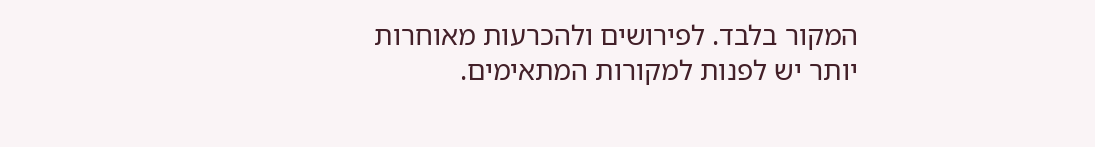המקור בלבד. לפירושים ולהכרעות מאוחרות יותר יש לפנות למקורות המתאימים.